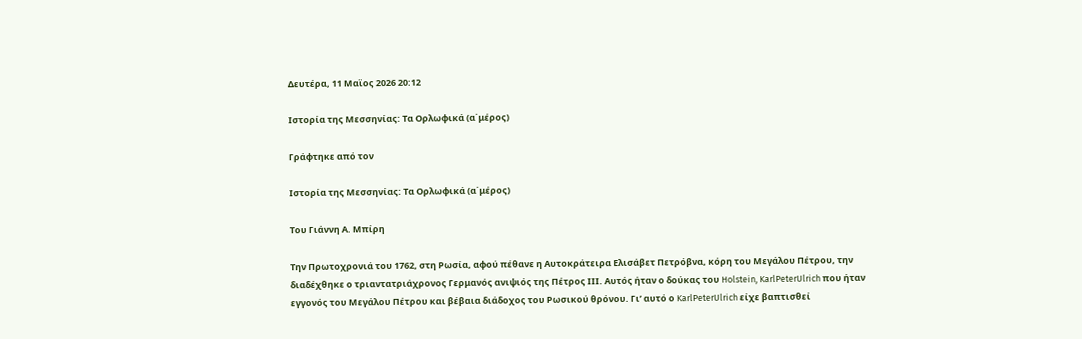Δευτέρα, 11 Μαϊος 2026 20:12

Ιστορία της Μεσσηνίας: Τα Ορλωφικά (α΄μέρος)

Γράφτηκε από τον

Ιστορία της Μεσσηνίας: Τα Ορλωφικά (α΄μέρος)

Του Γιάννη Α. Μπίρη

Την Πρωτοχρονιά του 1762, στη Ρωσία, αφού πέθανε η Αυτοκράτειρα Ελισάβετ Πετρόβνα, κόρη του Μεγάλου Πέτρου, την διαδέχθηκε ο τριαντατριάχρονος Γερμανός ανιψιός της Πέτρος ΙΙΙ. Αυτός ήταν ο δούκας του Holstein, KarlPeterUlrich που ήταν εγγονός του Μεγάλου Πέτρου και βέβαια διάδοχος του Ρωσικού θρόνου. Γι’ αυτό ο KarlPeterUlrich είχε βαπτισθεί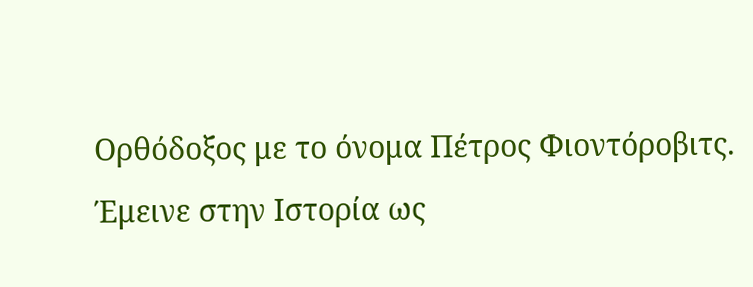Ορθόδοξος με το όνομα Πέτρος Φιοντόροβιτς. Έμεινε στην Ιστορία ως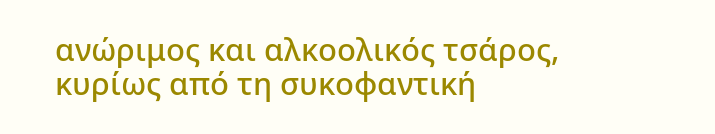ανώριμος και αλκοολικός τσάρος, κυρίως από τη συκοφαντική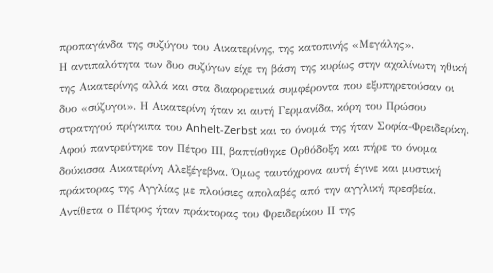προπαγάνδα της συζύγου του Αικατερίνης, της κατοπινής «Μεγάλης».
Η αντιπαλότητα των δυο συζύγων είχε τη βάση της κυρίως στην αχαλίνωτη ηθική της Αικατερίνης αλλά και στα διαφορετικά συμφέροντα που εξυπηρετούσαν οι δυο «σύζυγοι». Η Αικατερίνη ήταν κι αυτή Γερμανίδα, κόρη του Πρώσου στρατηγού πρίγκιπα του Anhelt-Zerbst και το όνομά της ήταν Σοφία-Φρειδερίκη. Αφού παντρεύτηκε τον Πέτρο ΙΙΙ, βαπτίσθηκε Ορθόδοξη και πήρε το όνομα δούκισσα Αικατερίνη Αλεξέγεβνα. Όμως ταυτόχρονα αυτή έγινε και μυστική πράκτορας της Αγγλίας με πλούσιες απολαβές από την αγγλική πρεσβεία. Αντίθετα ο Πέτρος ήταν πράκτορας του Φρειδερίκου ΙΙ της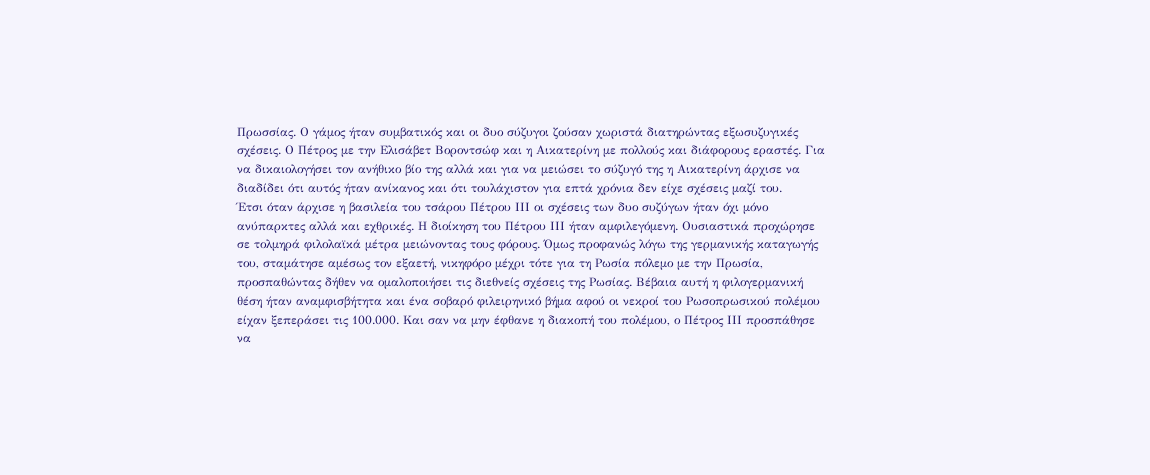Πρωσσίας. Ο γάμος ήταν συμβατικός και οι δυο σύζυγοι ζούσαν χωριστά διατηρώντας εξωσυζυγικές σχέσεις. Ο Πέτρος με την Ελισάβετ Βοροντσώφ και η Αικατερίνη με πολλούς και διάφορους εραστές. Για να δικαιολογήσει τον ανήθικο βίο της αλλά και για να μειώσει το σύζυγό της η Αικατερίνη άρχισε να διαδίδει ότι αυτός ήταν ανίκανος και ότι τουλάχιστον για επτά χρόνια δεν είχε σχέσεις μαζί του.
Έτσι όταν άρχισε η βασιλεία του τσάρου Πέτρου ΙΙΙ οι σχέσεις των δυο συζύγων ήταν όχι μόνο ανύπαρκτες αλλά και εχθρικές. Η διοίκηση του Πέτρου ΙΙΙ ήταν αμφιλεγόμενη. Ουσιαστικά προχώρησε σε τολμηρά φιλολαϊκά μέτρα μειώνοντας τους φόρους. Όμως προφανώς λόγω της γερμανικής καταγωγής του, σταμάτησε αμέσως τον εξαετή, νικηφόρο μέχρι τότε για τη Ρωσία πόλεμο με την Πρωσία, προσπαθώντας δήθεν να ομαλοποιήσει τις διεθνείς σχέσεις της Ρωσίας. Βέβαια αυτή η φιλογερμανική θέση ήταν αναμφισβήτητα και ένα σοβαρό φιλειρηνικό βήμα αφού οι νεκροί του Ρωσοπρωσικού πολέμου είχαν ξεπεράσει τις 100.000. Και σαν να μην έφθανε η διακοπή του πολέμου, ο Πέτρος ΙΙΙ προσπάθησε να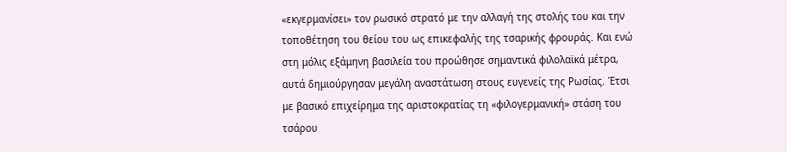«εκγερμανίσει» τον ρωσικό στρατό με την αλλαγή της στολής του και την τοποθέτηση του θείου του ως επικεφαλής της τσαρικής φρουράς. Και ενώ στη μόλις εξάμηνη βασιλεία του προώθησε σημαντικά φιλολαϊκά μέτρα, αυτά δημιούργησαν μεγάλη αναστάτωση στους ευγενείς της Ρωσίας. Έτσι με βασικό επιχείρημα της αριστοκρατίας τη «φιλογερμανική» στάση του τσάρου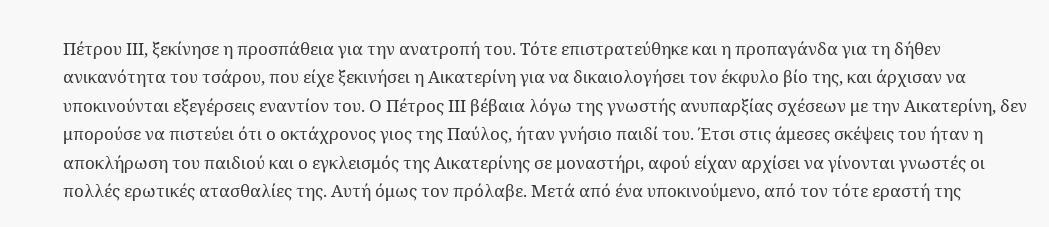Πέτρου ΙΙΙ, ξεκίνησε η προσπάθεια για την ανατροπή του. Τότε επιστρατεύθηκε και η προπαγάνδα για τη δήθεν ανικανότητα του τσάρου, που είχε ξεκινήσει η Αικατερίνη για να δικαιολογήσει τον έκφυλο βίο της, και άρχισαν να υποκινούνται εξεγέρσεις εναντίον του. Ο Πέτρος ΙΙΙ βέβαια λόγω της γνωστής ανυπαρξίας σχέσεων με την Αικατερίνη, δεν μπορούσε να πιστεύει ότι ο οκτάχρονος γιος της Παύλος, ήταν γνήσιο παιδί του. Έτσι στις άμεσες σκέψεις του ήταν η αποκλήρωση του παιδιού και ο εγκλεισμός της Αικατερίνης σε μοναστήρι, αφού είχαν αρχίσει να γίνονται γνωστές οι πολλές ερωτικές ατασθαλίες της. Αυτή όμως τον πρόλαβε. Μετά από ένα υποκινούμενο, από τον τότε εραστή της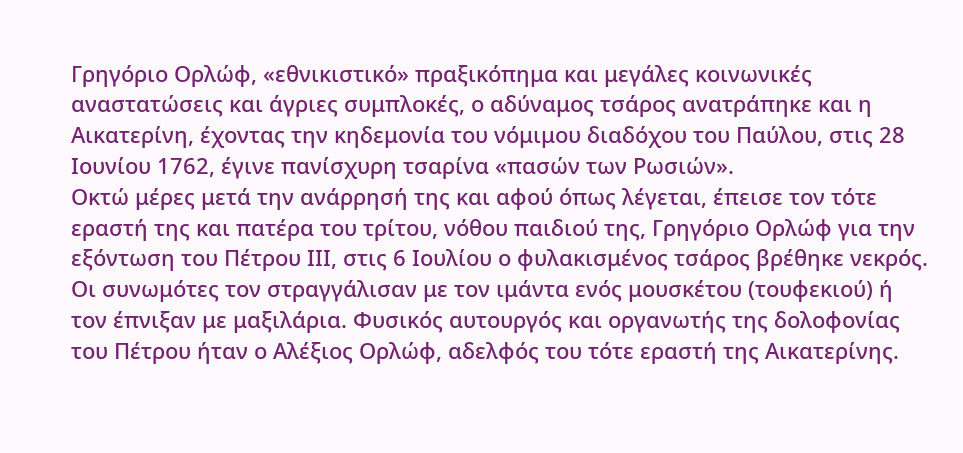Γρηγόριο Ορλώφ, «εθνικιστικό» πραξικόπημα και μεγάλες κοινωνικές αναστατώσεις και άγριες συμπλοκές, ο αδύναμος τσάρος ανατράπηκε και η Αικατερίνη, έχοντας την κηδεμονία του νόμιμου διαδόχου του Παύλου, στις 28 Ιουνίου 1762, έγινε πανίσχυρη τσαρίνα «πασών των Ρωσιών».
Οκτώ μέρες μετά την ανάρρησή της και αφού όπως λέγεται, έπεισε τον τότε εραστή της και πατέρα του τρίτου, νόθου παιδιού της, Γρηγόριο Ορλώφ για την εξόντωση του Πέτρου ΙΙΙ, στις 6 Ιουλίου ο φυλακισμένος τσάρος βρέθηκε νεκρός. Οι συνωμότες τον στραγγάλισαν με τον ιμάντα ενός μουσκέτου (τουφεκιού) ή τον έπνιξαν με μαξιλάρια. Φυσικός αυτουργός και οργανωτής της δολοφονίας του Πέτρου ήταν ο Αλέξιος Ορλώφ, αδελφός του τότε εραστή της Αικατερίνης.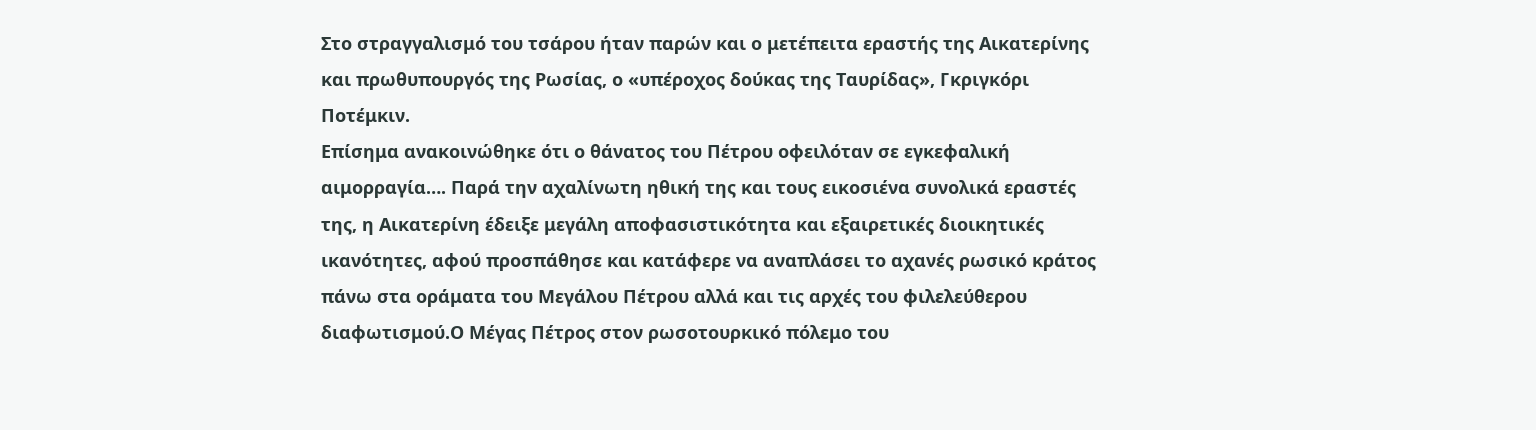Στο στραγγαλισμό του τσάρου ήταν παρών και ο μετέπειτα εραστής της Αικατερίνης και πρωθυπουργός της Ρωσίας, ο «υπέροχος δούκας της Ταυρίδας», Γκριγκόρι Ποτέμκιν.
Επίσημα ανακοινώθηκε ότι ο θάνατος του Πέτρου οφειλόταν σε εγκεφαλική αιμορραγία…. Παρά την αχαλίνωτη ηθική της και τους εικοσιένα συνολικά εραστές της, η Αικατερίνη έδειξε μεγάλη αποφασιστικότητα και εξαιρετικές διοικητικές ικανότητες, αφού προσπάθησε και κατάφερε να αναπλάσει το αχανές ρωσικό κράτος πάνω στα οράματα του Μεγάλου Πέτρου αλλά και τις αρχές του φιλελεύθερου διαφωτισμού.Ο Μέγας Πέτρος στον ρωσοτουρκικό πόλεμο του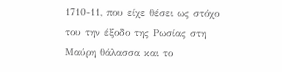1710-11, που είχε θέσει ως στόχο του την έξοδο της Ρωσίας στη Μαύρη θάλασσα και το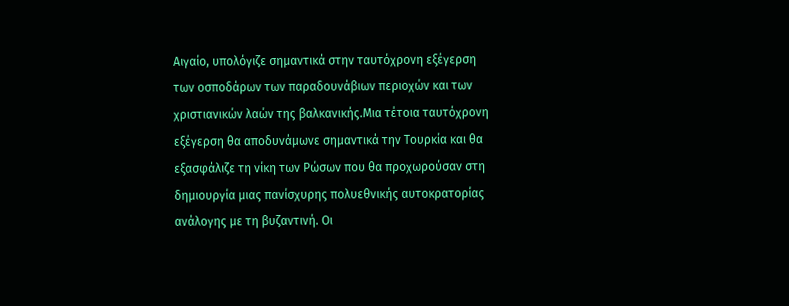Αιγαίο, υπολόγιζε σημαντικά στην ταυτόχρονη εξέγερση των οσποδάρων των παραδουνάβιων περιοχών και των χριστιανικών λαών της βαλκανικής.Μια τέτοια ταυτόχρονη εξέγερση θα αποδυνάμωνε σημαντικά την Τουρκία και θα εξασφάλιζε τη νίκη των Ρώσων που θα προχωρούσαν στη δημιουργία μιας πανίσχυρης πολυεθνικής αυτοκρατορίας ανάλογης με τη βυζαντινή. Οι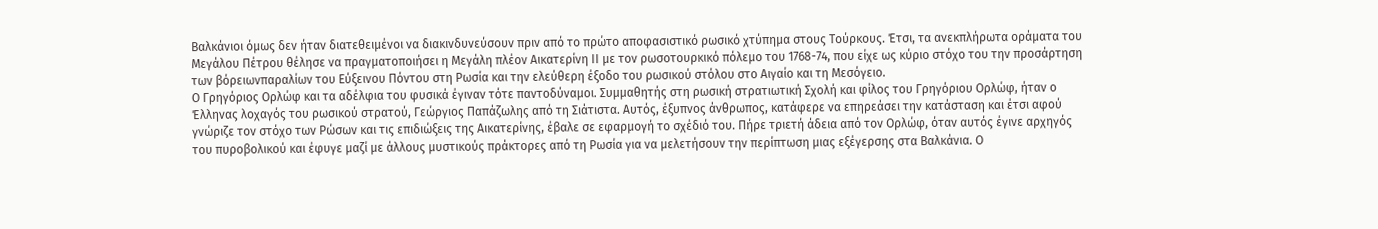Βαλκάνιοι όμως δεν ήταν διατεθειμένοι να διακινδυνεύσουν πριν από το πρώτο αποφασιστικό ρωσικό χτύπημα στους Τούρκους. Έτσι, τα ανεκπλήρωτα οράματα του Μεγάλου Πέτρου θέλησε να πραγματοποιήσει η Μεγάλη πλέον Αικατερίνη ΙΙ με τον ρωσοτουρκικό πόλεμο του 1768-74, που είχε ως κύριο στόχο του την προσάρτηση των βόρειωνπαραλίων του Εύξεινου Πόντου στη Ρωσία και την ελεύθερη έξοδο του ρωσικού στόλου στο Αιγαίο και τη Μεσόγειο.
Ο Γρηγόριος Ορλώφ και τα αδέλφια του φυσικά έγιναν τότε παντοδύναμοι. Συμμαθητής στη ρωσική στρατιωτική Σχολή και φίλος του Γρηγόριου Ορλώφ, ήταν ο Έλληνας λοχαγός του ρωσικού στρατού, Γεώργιος Παπάζωλης από τη Σιάτιστα. Αυτός, έξυπνος άνθρωπος, κατάφερε να επηρεάσει την κατάσταση και έτσι αφού γνώριζε τον στόχο των Ρώσων και τις επιδιώξεις της Αικατερίνης, έβαλε σε εφαρμογή το σχέδιό του. Πήρε τριετή άδεια από τον Ορλώφ, όταν αυτός έγινε αρχηγός του πυροβολικού και έφυγε μαζί με άλλους μυστικούς πράκτορες από τη Ρωσία για να μελετήσουν την περίπτωση μιας εξέγερσης στα Βαλκάνια. Ο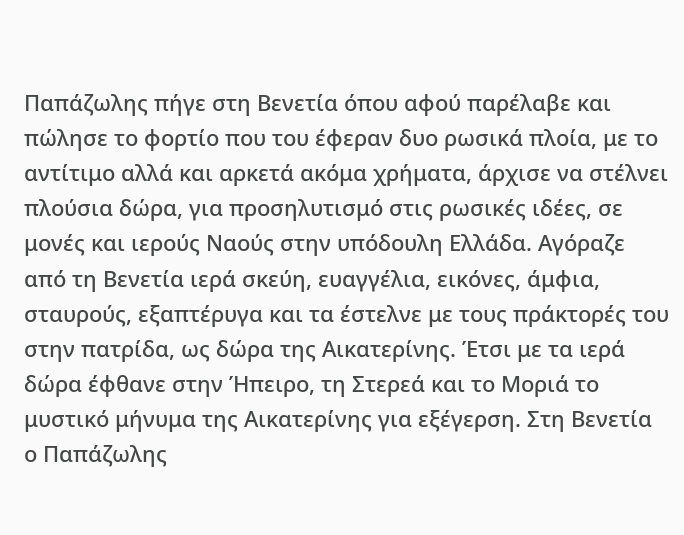Παπάζωλης πήγε στη Βενετία όπου αφού παρέλαβε και πώλησε το φορτίο που του έφεραν δυο ρωσικά πλοία, με το αντίτιμο αλλά και αρκετά ακόμα χρήματα, άρχισε να στέλνει πλούσια δώρα, για προσηλυτισμό στις ρωσικές ιδέες, σε μονές και ιερούς Ναούς στην υπόδουλη Ελλάδα. Αγόραζε από τη Βενετία ιερά σκεύη, ευαγγέλια, εικόνες, άμφια, σταυρούς, εξαπτέρυγα και τα έστελνε με τους πράκτορές του στην πατρίδα, ως δώρα της Αικατερίνης. Έτσι με τα ιερά δώρα έφθανε στην Ήπειρο, τη Στερεά και το Μοριά το μυστικό μήνυμα της Αικατερίνης για εξέγερση. Στη Βενετία ο Παπάζωλης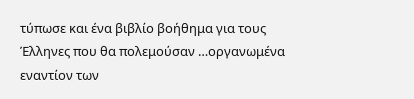τύπωσε και ένα βιβλίο βοήθημα για τους Έλληνες που θα πολεμούσαν …οργανωμένα εναντίον των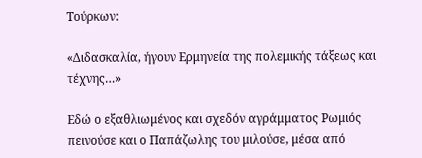Τούρκων:

«Διδασκαλία, ήγουν Ερμηνεία της πολεμικής τάξεως και τέχνης…»

Εδώ ο εξαθλιωμένος και σχεδόν αγράμματος Ρωμιός πεινούσε και ο Παπάζωλης του μιλούσε, μέσα από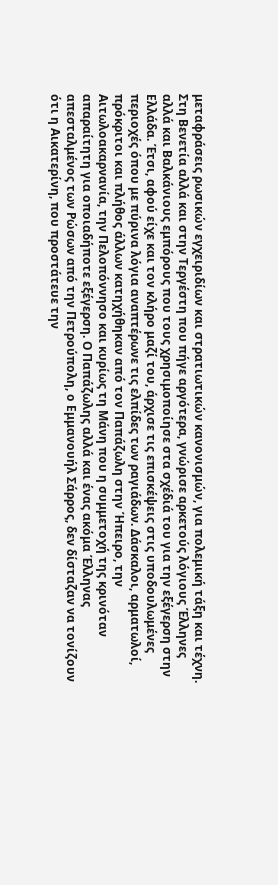μεταφράσεις ρωσικών εγχειριδίων και στρατιωτικών κανονισμών, για πολεμική τάξη και τέχνη. Στη Βενετία αλλά και στην Τεργέστη που πήγε αργότερα, γνώρισε αρκετούς λόγιους Έλληνες αλλά και Βαλκάνιους εμπόρους που τους χρησιμοποίησε στα σχέδιά του για την εξέγερση στην Ελλάδα. Έτσι, αφού είχε και τον κλήρο μαζί του, άρχισε τις επισκέψεις στις υποδουλωμένες περιοχές όπου με πύρινα λόγια αναπτέρωνε τις ελπίδες των ραγιάδων. Δάσκαλοι, αρματωλοί, πρόκριτοι και πλήθος άλλων κατηχήθηκαν από τον Παπάζωλη στην Ήπειρο, την Αιτωλοακαρνανία, την Πελοπόννησο και κυρίως τη Μάνη που η συμμετοχή της κρινόταν απαραίτητη για οποιαδήποτε εξέγερση. Ο Παπάζωλης αλλά και ένας ακόμα Έλληνας απεσταλμένος των Ρώσων από την Πετρούπολη, ο Εμμανουήλ Σάρρος, δεν δίσταζαν να τονίζουν ότι η Αικατερίνη, που προστάτευε την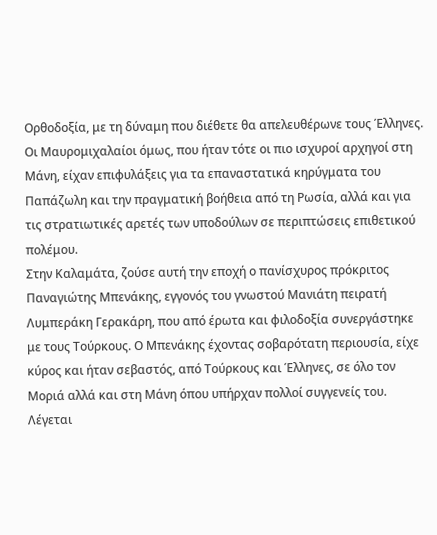Ορθοδοξία, με τη δύναμη που διέθετε θα απελευθέρωνε τους Έλληνες. Οι Μαυρομιχαλαίοι όμως, που ήταν τότε οι πιο ισχυροί αρχηγοί στη Μάνη, είχαν επιφυλάξεις για τα επαναστατικά κηρύγματα του Παπάζωλη και την πραγματική βοήθεια από τη Ρωσία, αλλά και για τις στρατιωτικές αρετές των υποδούλων σε περιπτώσεις επιθετικού πολέμου.
Στην Καλαμάτα, ζούσε αυτή την εποχή ο πανίσχυρος πρόκριτος Παναγιώτης Μπενάκης, εγγονός του γνωστού Μανιάτη πειρατή Λυμπεράκη Γερακάρη, που από έρωτα και φιλοδοξία συνεργάστηκε με τους Τούρκους. Ο Μπενάκης έχοντας σοβαρότατη περιουσία, είχε κύρος και ήταν σεβαστός, από Τούρκους και Έλληνες, σε όλο τον Μοριά αλλά και στη Μάνη όπου υπήρχαν πολλοί συγγενείς του. Λέγεται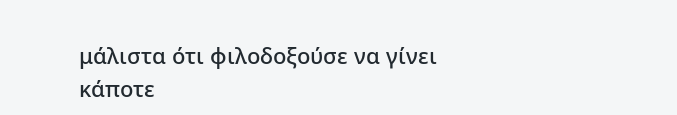μάλιστα ότι φιλοδοξούσε να γίνει κάποτε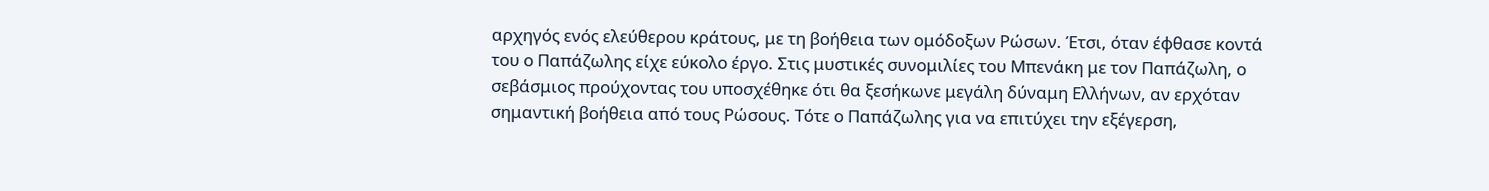αρχηγός ενός ελεύθερου κράτους, με τη βοήθεια των ομόδοξων Ρώσων. Έτσι, όταν έφθασε κοντά του ο Παπάζωλης είχε εύκολο έργο. Στις μυστικές συνομιλίες του Μπενάκη με τον Παπάζωλη, ο σεβάσμιος προύχοντας του υποσχέθηκε ότι θα ξεσήκωνε μεγάλη δύναμη Ελλήνων, αν ερχόταν σημαντική βοήθεια από τους Ρώσους. Τότε ο Παπάζωλης για να επιτύχει την εξέγερση,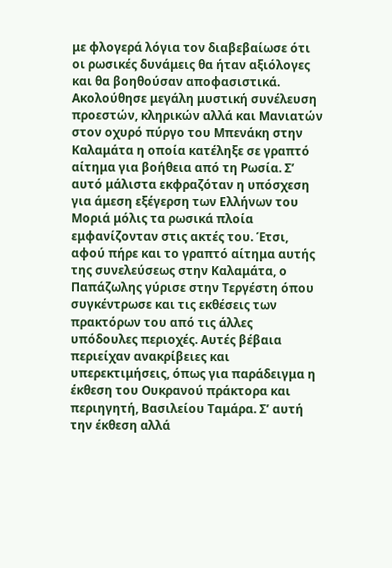με φλογερά λόγια τον διαβεβαίωσε ότι οι ρωσικές δυνάμεις θα ήταν αξιόλογες και θα βοηθούσαν αποφασιστικά.
Ακολούθησε μεγάλη μυστική συνέλευση προεστών, κληρικών αλλά και Μανιατών στον οχυρό πύργο του Μπενάκη στην Καλαμάτα η οποία κατέληξε σε γραπτό αίτημα για βοήθεια από τη Ρωσία. Σ’ αυτό μάλιστα εκφραζόταν η υπόσχεση για άμεση εξέγερση των Ελλήνων του Μοριά μόλις τα ρωσικά πλοία εμφανίζονταν στις ακτές του. Έτσι, αφού πήρε και το γραπτό αίτημα αυτής της συνελεύσεως στην Καλαμάτα, ο Παπάζωλης γύρισε στην Τεργέστη όπου συγκέντρωσε και τις εκθέσεις των πρακτόρων του από τις άλλες υπόδουλες περιοχές. Αυτές βέβαια περιείχαν ανακρίβειες και υπερεκτιμήσεις, όπως για παράδειγμα η έκθεση του Ουκρανού πράκτορα και περιηγητή, Βασιλείου Ταμάρα. Σ’ αυτή την έκθεση αλλά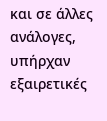και σε άλλες ανάλογες, υπήρχαν εξαιρετικές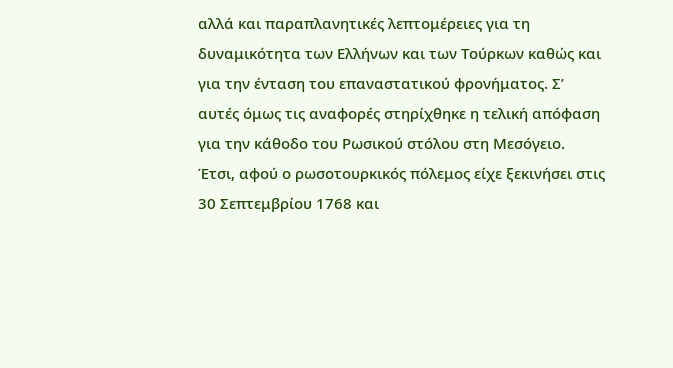αλλά και παραπλανητικές λεπτομέρειες για τη δυναμικότητα των Ελλήνων και των Τούρκων καθώς και για την ένταση του επαναστατικού φρονήματος. Σ’ αυτές όμως τις αναφορές στηρίχθηκε η τελική απόφαση για την κάθοδο του Ρωσικού στόλου στη Μεσόγειο. Έτσι, αφού ο ρωσοτουρκικός πόλεμος είχε ξεκινήσει στις 30 Σεπτεμβρίου 1768 και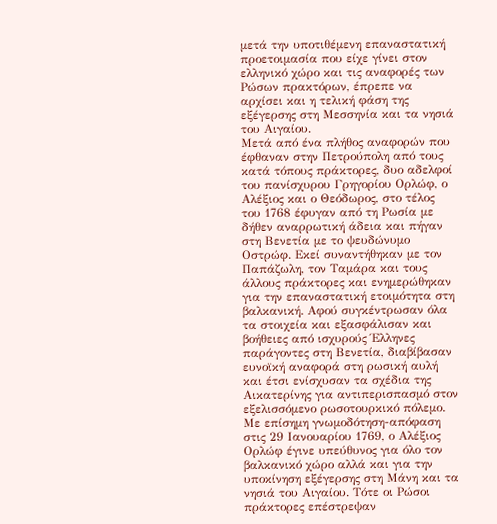μετά την υποτιθέμενη επαναστατική προετοιμασία που είχε γίνει στον ελληνικό χώρο και τις αναφορές των Ρώσων πρακτόρων, έπρεπε να αρχίσει και η τελική φάση της εξέγερσης στη Μεσσηνία και τα νησιά του Αιγαίου.
Μετά από ένα πλήθος αναφορών που έφθαναν στην Πετρούπολη από τους κατά τόπους πράκτορες, δυο αδελφοί του πανίσχυρου Γρηγορίου Ορλώφ, ο Αλέξιος και ο Θεόδωρος, στο τέλος του 1768 έφυγαν από τη Ρωσία με δήθεν αναρρωτική άδεια και πήγαν στη Βενετία με το ψευδώνυμο Οστρώφ. Εκεί συναντήθηκαν με τον Παπάζωλη, τον Ταμάρα και τους άλλους πράκτορες και ενημερώθηκαν για την επαναστατική ετοιμότητα στη βαλκανική. Αφού συγκέντρωσαν όλα τα στοιχεία και εξασφάλισαν και βοήθειες από ισχυρούς Έλληνες παράγοντες στη Βενετία, διαβίβασαν ευνοϊκή αναφορά στη ρωσική αυλή και έτσι ενίσχυσαν τα σχέδια της Αικατερίνης για αντιπερισπασμό στον εξελισσόμενο ρωσοτουρκικό πόλεμο.
Με επίσημη γνωμοδότηση-απόφαση στις 29 Ιανουαρίου 1769, ο Αλέξιος Ορλώφ έγινε υπεύθυνος για όλο τον βαλκανικό χώρο αλλά και για την υποκίνηση εξέγερσης στη Μάνη και τα νησιά του Αιγαίου. Τότε οι Ρώσοι πράκτορες επέστρεψαν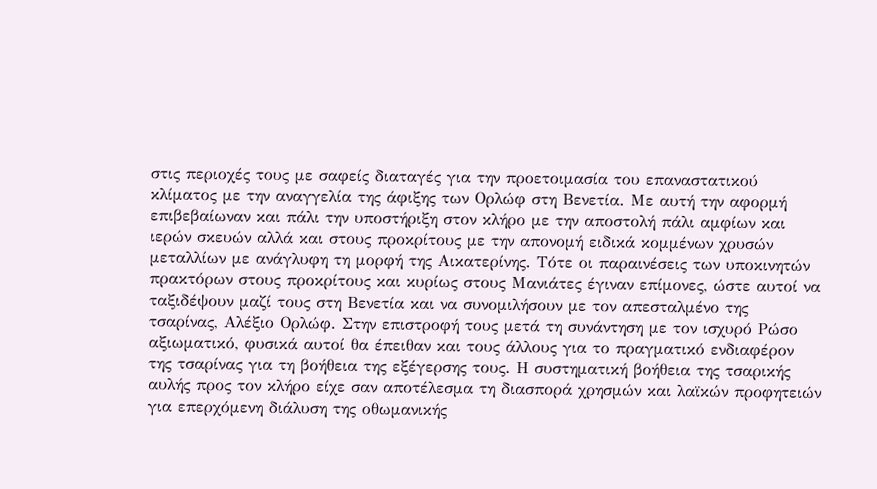στις περιοχές τους με σαφείς διαταγές για την προετοιμασία του επαναστατικού κλίματος με την αναγγελία της άφιξης των Ορλώφ στη Βενετία. Με αυτή την αφορμή επιβεβαίωναν και πάλι την υποστήριξη στον κλήρο με την αποστολή πάλι αμφίων και ιερών σκευών αλλά και στους προκρίτους με την απονομή ειδικά κομμένων χρυσών μεταλλίων με ανάγλυφη τη μορφή της Αικατερίνης. Τότε οι παραινέσεις των υποκινητών πρακτόρων στους προκρίτους και κυρίως στους Μανιάτες έγιναν επίμονες, ώστε αυτοί να ταξιδέψουν μαζί τους στη Βενετία και να συνομιλήσουν με τον απεσταλμένο της τσαρίνας, Αλέξιο Ορλώφ. Στην επιστροφή τους μετά τη συνάντηση με τον ισχυρό Ρώσο αξιωματικό, φυσικά αυτοί θα έπειθαν και τους άλλους για το πραγματικό ενδιαφέρον της τσαρίνας για τη βοήθεια της εξέγερσης τους. Η συστηματική βοήθεια της τσαρικής αυλής προς τον κλήρο είχε σαν αποτέλεσμα τη διασπορά χρησμών και λαϊκών προφητειών για επερχόμενη διάλυση της οθωμανικής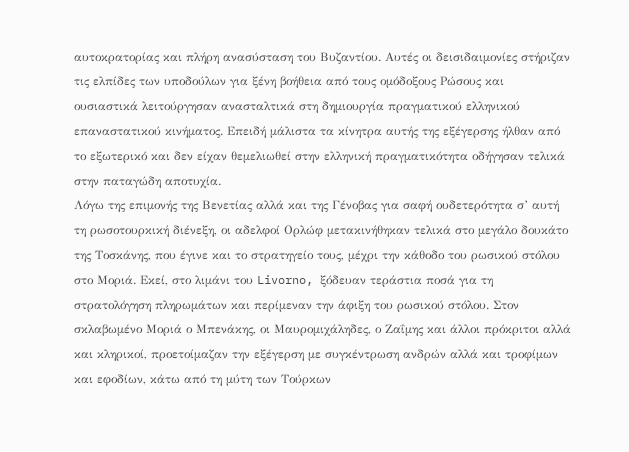αυτοκρατορίας και πλήρη ανασύσταση του Βυζαντίου. Αυτές οι δεισιδαιμονίες στήριζαν τις ελπίδες των υποδούλων για ξένη βοήθεια από τους ομόδοξους Ρώσους και ουσιαστικά λειτούργησαν ανασταλτικά στη δημιουργία πραγματικού ελληνικού επαναστατικού κινήματος. Επειδή μάλιστα τα κίνητρα αυτής της εξέγερσης ήλθαν από το εξωτερικό και δεν είχαν θεμελιωθεί στην ελληνική πραγματικότητα οδήγησαν τελικά στην παταγώδη αποτυχία.
Λόγω της επιμονής της Βενετίας αλλά και της Γένοβας για σαφή ουδετερότητα σ’ αυτή τη ρωσοτουρκική διένεξη, οι αδελφοί Ορλώφ μετακινήθηκαν τελικά στο μεγάλο δουκάτο της Τοσκάνης, που έγινε και το στρατηγείο τους, μέχρι την κάθοδο του ρωσικού στόλου στο Μοριά. Εκεί, στο λιμάνι του Livorno, ξόδευαν τεράστια ποσά για τη στρατολόγηση πληρωμάτων και περίμεναν την άφιξη του ρωσικού στόλου. Στον σκλαβωμένο Μοριά ο Μπενάκης, οι Μαυρομιχάληδες, ο Ζαΐμης και άλλοι πρόκριτοι αλλά και κληρικοί, προετοίμαζαν την εξέγερση με συγκέντρωση ανδρών αλλά και τροφίμων και εφοδίων, κάτω από τη μύτη των Τούρκων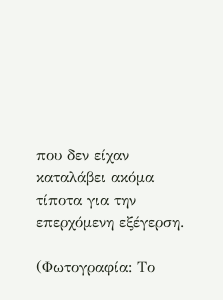που δεν είχαν καταλάβει ακόμα τίποτα για την επερχόμενη εξέγερση.

(Φωτογραφία: Το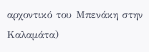αρχοντικό του Μπενάκη στην Καλαμάτα)